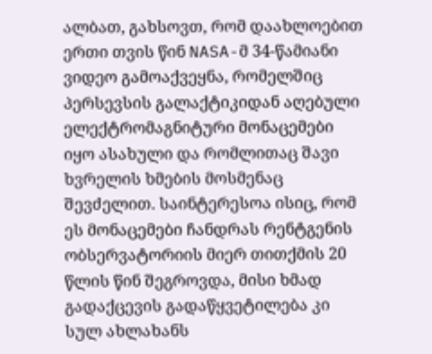ალბათ, გახსოვთ, რომ დაახლოებით ერთი თვის წინ NASA-მ 34-წამიანი ვიდეო გამოაქვეყნა, რომელშიც პერსევსის გალაქტიკიდან აღებული ელექტრომაგნიტური მონაცემები იყო ასახული და რომლითაც შავი ხვრელის ხმების მოსმენაც შევძელით. საინტერესოა ისიც, რომ ეს მონაცემები ჩანდრას რენტგენის ობსერვატორიის მიერ თითქმის 20 წლის წინ შეგროვდა, მისი ხმად გადაქცევის გადაწყვეტილება კი სულ ახლახანს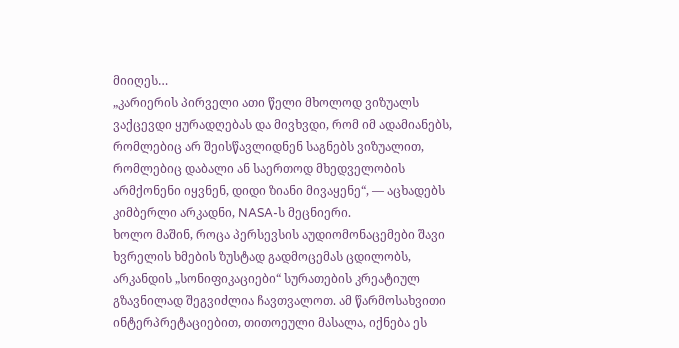მიიღეს…
„კარიერის პირველი ათი წელი მხოლოდ ვიზუალს ვაქცევდი ყურადღებას და მივხვდი, რომ იმ ადამიანებს, რომლებიც არ შეისწავლიდნენ საგნებს ვიზუალით, რომლებიც დაბალი ან საერთოდ მხედველობის არმქონენი იყვნენ, დიდი ზიანი მივაყენე“, — აცხადებს კიმბერლი არკადნი, NASA-ს მეცნიერი.
ხოლო მაშინ, როცა პერსევსის აუდიომონაცემები შავი ხვრელის ხმების ზუსტად გადმოცემას ცდილობს, არკანდის „სონიფიკაციები“ სურათების კრეატიულ გზავნილად შეგვიძლია ჩავთვალოთ. ამ წარმოსახვითი ინტერპრეტაციებით, თითოეული მასალა, იქნება ეს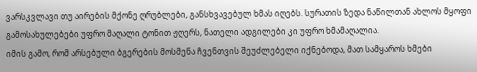ვარსკვლავი თუ აირების მქონე ღრუბლები, განსხვავებულ ხმას იღებს. სურათის ზედა ნაწილთან ახლოს მყოფი გამოსახულებები უფრო მაღალი ტონით ჟღერს, ნათელი ადგილები კი უფრო ხმამაღალია.
იმის გამო, რომ არსებული ბგერების მოსმენა ჩვენთვის შეუძლებელი იქნებოდა, მათ სამყაროს ხმები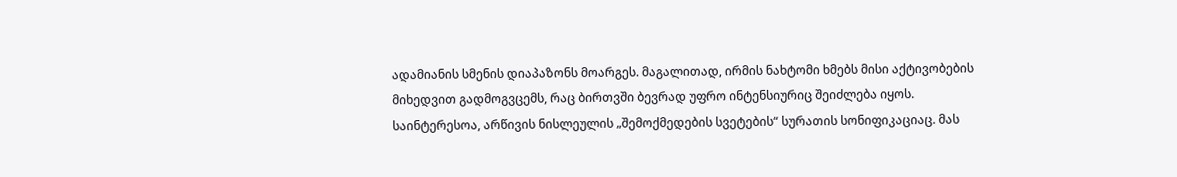ადამიანის სმენის დიაპაზონს მოარგეს. მაგალითად, ირმის ნახტომი ხმებს მისი აქტივობების მიხედვით გადმოგვცემს, რაც ბირთვში ბევრად უფრო ინტენსიურიც შეიძლება იყოს.
საინტერესოა, არწივის ნისლეულის „შემოქმედების სვეტების“ სურათის სონიფიკაციაც. მას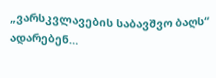„ვარსკვლავების საბავშვო ბაღს“ ადარებენ…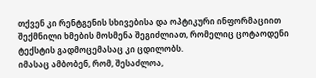თქვენ კი რენტგენის სხივებისა და ოპტიკური ინფორმაციით შექმნილი ხმების მოსმენა შეგიძლიათ, რომელიც ცოტაოდენი ტექსტის გადმოცემასაც კი ცდილობს.
იმასაც ამბობენ, რომ, შესაძლოა,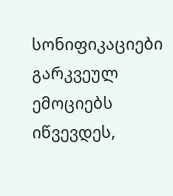სონიფიკაციები გარკვეულ ემოციებს იწვევდეს,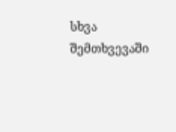სხვა შემთხვევაში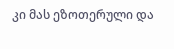კი მას ეზოთერული და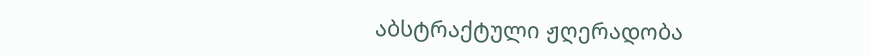აბსტრაქტული ჟღერადობა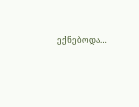ექნებოდა…